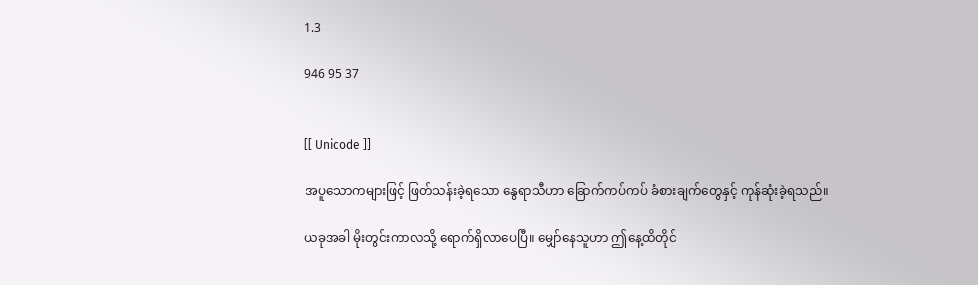1.3

946 95 37


[[ Unicode ]]

အပူသောကများဖြင့် ဖြတ်သန်းခဲ့ရသော နွေရာသီဟာ ခြောက်ကပ်ကပ် ခံစားချက်တွေနှင့် ကုန်ဆုံးခဲ့ရသည်။

ယခုအခါ မိုးတွင်းကာလသို့ ရောက်ရှိလာပေပြီ။ မျှော်နေသူဟာ ဤနေ့ထိတိုင်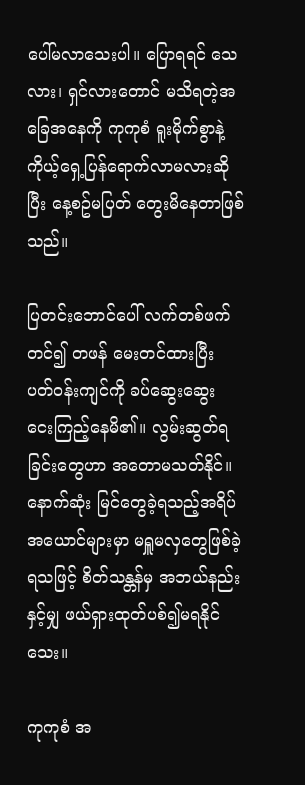ပေါ်မလာသေးပါ။ ပြောရရင် သေလား၊ ရှင်လားတောင် မသိရတဲ့အခြေအနေကို ကုကုစံ ရူးမိုက်စွာနဲ့ ကိုယ့်ရှေ့ပြန်ရောက်လာမလားဆိုပြီး နေ့စဥ်မပြတ် တွေးမိနေတာဖြစ်သည်။

ပြတင်းဘောင်ပေါ် လက်တစ်ဖက်တင်၍ တဖန် မေးတင်ထားပြီး ပတ်ဝန်းကျင်ကို ခပ်ဆွေးဆွေး ငေးကြည့်နေမိ၏။ လွမ်းဆွတ်ရခြင်းတွေဟာ အတောမသတ်နိုင်။ နောက်ဆုံး မြင်တွေခဲ့ရသည့်အရိပ်အယောင်များမှာ မရှူမလှတွေဖြစ်ခဲ့ရသဖြင့် စိတ်သန္တန်မှ အဘယ်နည်းနှင့်မျှ ဖယ်ရှားထုတ်ပစ်၍မရနိုင်သေး။

ကုကုစံ အ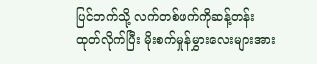ပြင်ဘက်သို့ လက်တစ်ဖက်ကိုဆန့်တန်းထုတ်လိုက်ပြီး မိုးစက်မှုန်မွှားလေးများအား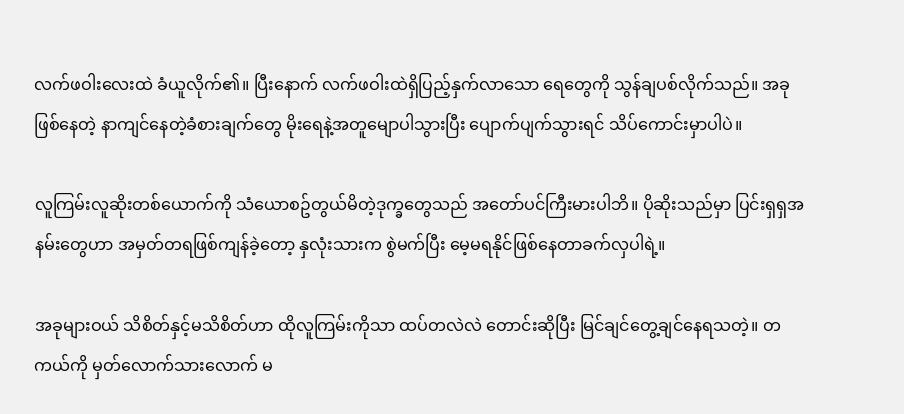လက်ဖဝါးလေးထဲ ခံယူလိုက်၏။ ပြီးနောက် လက်ဖဝါးထဲရှိပြည့်နှက်လာသော ရေတွေကို သွန်ချပစ်လိုက်သည်။ အခုဖြစ်နေတဲ့ နာကျင်နေတဲ့ခံစားချက်တွေ မိုးရေနဲ့အတူမျောပါသွားပြီး ပျောက်ပျက်သွားရင် သိပ်ကောင်းမှာပါပဲ။

လူကြမ်းလူဆိုးတစ်ယောက်ကို သံယောစဥ်တွယ်မိတဲ့ဒုက္ခတွေသည် အတော်ပင်ကြီးမားပါဘိ။ ပိုဆိုးသည်မှာ ပြင်းရှရှအနမ်းတွေဟာ အမှတ်တရဖြစ်ကျန်ခဲ့တော့ နှလုံးသားက စွဲမက်ပြီး မေ့မရနိုင်ဖြစ်နေတာခက်လှပါရဲ့။

အခုများဝယ် သိစိတ်နှင့်မသိစိတ်ဟာ ထိုလူကြမ်းကိုသာ ထပ်တလဲလဲ တောင်းဆိုပြီး မြင်ချင်တွေ့ချင်နေရသတဲ့။ တကယ်ကို မှတ်လောက်သားလောက် မ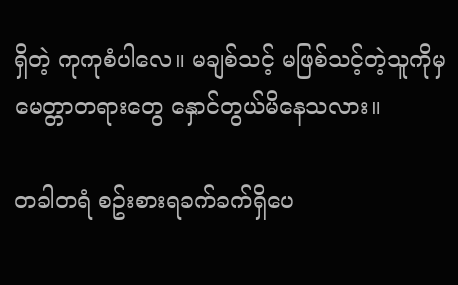ရှိတဲ့ ကုကုစံပါလေ။ မချစ်သင့် မဖြစ်သင့်တဲ့သူကိုမှ မေတ္တာတရားတွေ နှောင်တွယ်မိနေသလား။

တခါတရံ စဥ်းစားရခက်ခက်ရှိပေ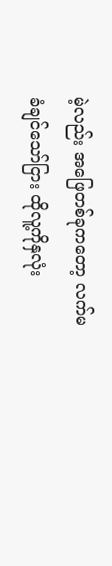မဲ့လည်း အဖြေတစ်ခုကတော့ လက်မခံချင်သော်ငြား ထိုလူ့ကိုနှလုံး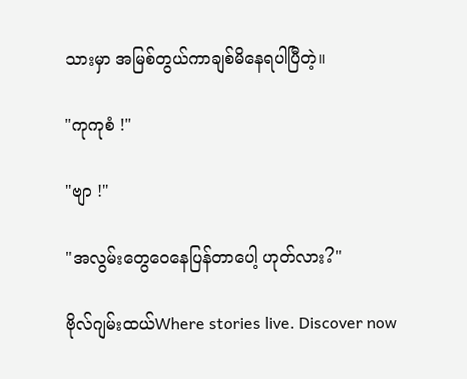သားမှာ အမြစ်တွယ်ကာချစ်မိနေရပါပြီတဲ့။

"ကုကုစံ !"

"ဗျာ !"

"အလွမ်းတွေဝေနေပြန်တာပေါ့ ဟုတ်လား?"

ဗိုလ်ဂျမ်းထယ်Where stories live. Discover now